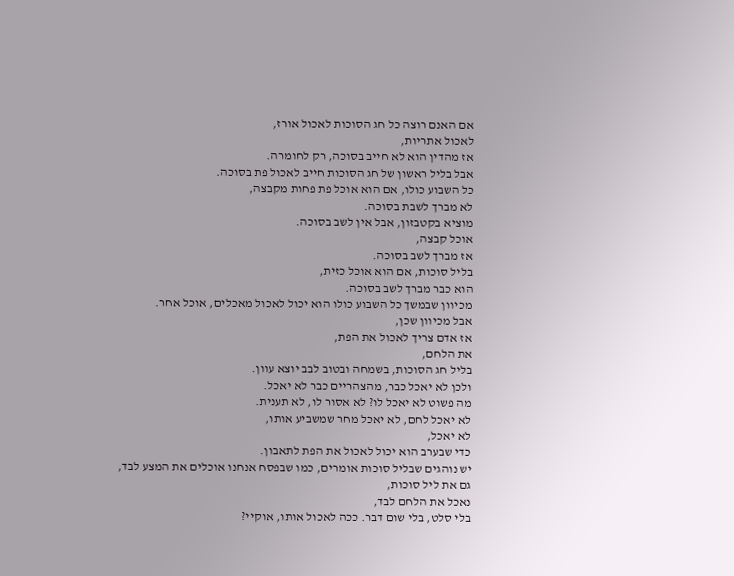אם האנם רוצה כל חג הסוכות לאכול אורז,
לאכול אתריות,
אז מהדין הוא לא חייב בסוכה, רק לחומרה.
אבל בליל ראשון של חג הסוכות חייב לאכול פת בסוכה.
כל השבוע כולו, אם הוא אוכל פת פחות מקבצה,
לא מברך לשבת בסוכה.
מוציא בקטבזון, אבל אין לשב בסוכה.
אוכל קבצה,
אז מברך לשב בסוכה.
בליל סוכות, אם הוא אוכל כזית,
הוא כבר מברך לשב בסוכה.
מכיוון שבמשך כל השבוע כולו הוא יכול לאכול מאכלים, אוכל אחר.
אבל מכיוון שכן,
אז אדם צריך לאכול את הפת,
את הלחם,
בליל חג הסוכות, בשמחה ובטוב לבב יוצא עוון.
ולכן לא יאכל כבר, מהצהריים כבר לא יאכל.
מה פשוט לא יאכל לו? לא אסור לו, לא תענית.
לא יאכל לחם, לא יאכל מחר שמשביע אותו,
לא יאכל,
כדי שבערב הוא יכול לאכול את הפת לתאבון.
יש נוהגים שבליל סוכות אומרים, כמו שבפסח אנחנו אוכלים את המצע לבד,
גם את ליל סוכות,
נאכל את הלחם לבד,
בלי סלט, בלי שום דבר. ככה לאכול אותו, אוקיי?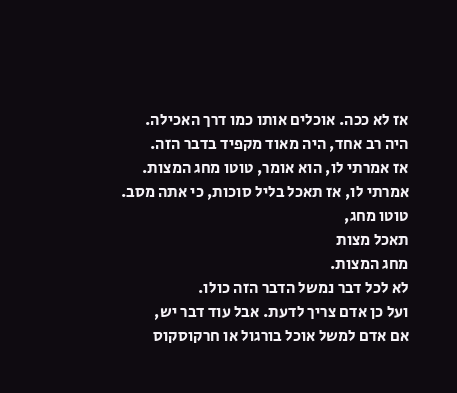אז לא ככה. אוכלים אותו כמו דרך האכילה.
היה רב אחד, היה מאוד מקפיד בדבר הזה.
אז אמרתי לו, הוא אומר, טוטו מחג המצות.
אמרתי לו, אז תאכל בליל סוכות, כי אתה מסב.
טוטו מחג,
תאכל מצות
מחג המצות.
לא לכל דבר נמשל הדבר הזה כולו.
ועל כן אדם צריך לדעת. אבל עוד דבר יש,
אם אדם למשל אוכל בורגול או חרקוסקוס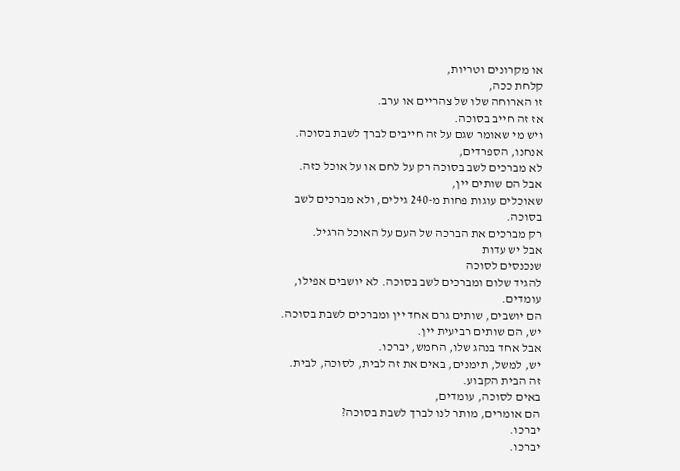או מקרונים וטריות,
קלחת ככה,
זו הארוחה שלו של צהריים או ערב.
אז זה חייב בסוכה.
ויש מי שאומר שגם על זה חייבים לברך לשבת בסוכה.
אנחנו, הספרדים,
לא מברכים לשב בסוכה רק על לחם או על אוכל כזה.
אבל הם שותים יין,
שאוכלים עוגות פחות מ-240 גילים, ולא מברכים לשב בסוכה.
רק מברכים את הברכה של העם על האוכל הרגיל.
אבל יש עדות
שנכנסים לסוכה
להגיד שלום ומברכים לשב בסוכה. לא יושבים אפילו, עומדים.
הם יושבים, שותים גרם אחד יין ומברכים לשבת בסוכה.
יש, הם שותים רביעית יין.
אבל אחד בנהג שלו, החמש, יברכו.
יש, למשל, תימנים, באים את זה לבית, לסוכה, לבית.
זה הבית הקבוע.
באים לסוכה, עומדים,
הם אומרים, מותר לנו לברך לשבת בסוכה?
יברכו.
יברכו.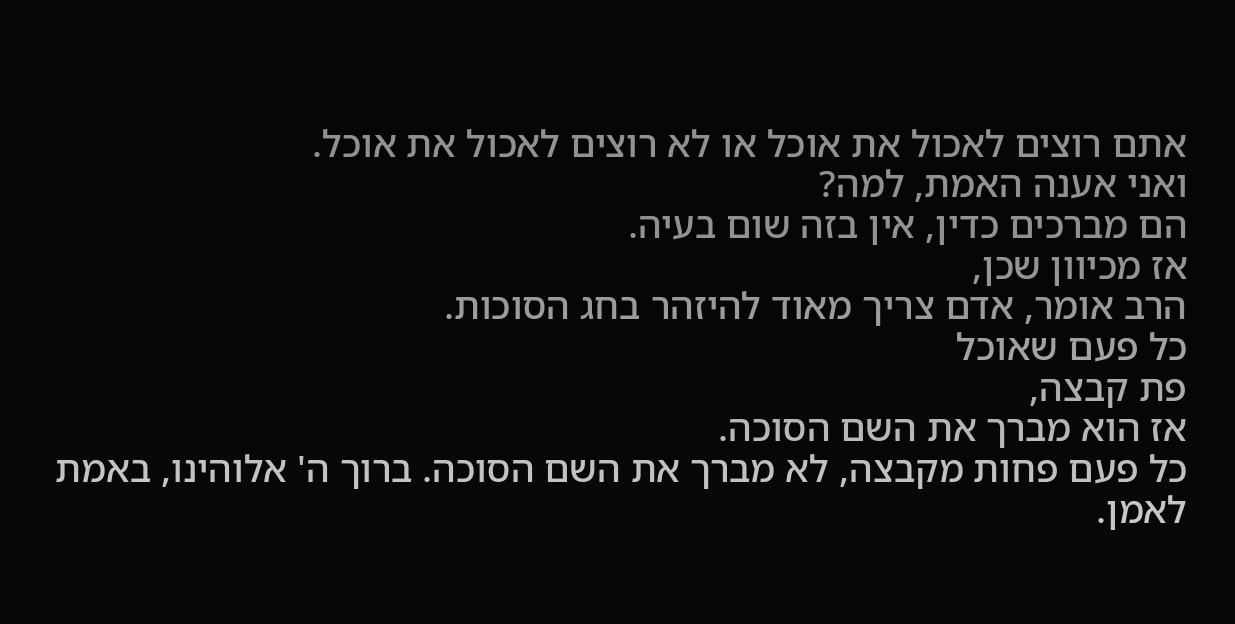אתם רוצים לאכול את אוכל או לא רוצים לאכול את אוכל.
ואני אענה האמת, למה?
הם מברכים כדין, אין בזה שום בעיה.
אז מכיוון שכן,
הרב אומר, אדם צריך מאוד להיזהר בחג הסוכות.
כל פעם שאוכל
פת קבצה,
אז הוא מברך את השם הסוכה.
כל פעם פחות מקבצה, לא מברך את השם הסוכה. ברוך ה' אלוהינו, באמת לאמן.